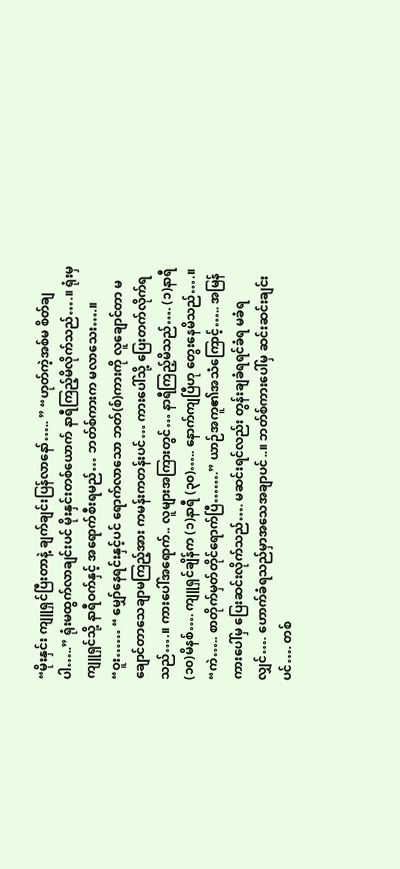“မိုးနှင်း ကျူရှင်ပြီးတာနဲ့ ချက်ချင်းပြန်လာနော်….. ” “ဟုတ်ကဲ့အစ်မ စိတ်ချပါ…..” ရုံးမထွက်လာချင်းပင် မိုးနှင်းတစ်ယောက် နာရီကြည့်မိလိုက်သည်….။ ရုံးမှ ကျူရှင်သို့ နာရီဝက်နှင့် အရောက်စီးရမည်… ဘတ်စ်ကားက မလာသေး….။ “ဝူး…… “ မျှော်နေရင်းနှင့်ပင် ရောက်လာသော ဘတ်(စ်)ကားကို လူချောင်တာ မချောင်တာသေချာမကြည့်အား ကမန်းကတန်းပင်… ကားပေါ်သို့ ပြေးတက်လိုက်ရသည်….။ ကားပေါ်အရောက်.. လူများအကြားတွင်… နာရီကြည့်မိသည်…. (၁)နာရီ (၁၀)မိနစ်…. ကျူရှင်ချိန်က (၁)နာရီ (၃၀)….. နောက်ကျပြီဟု တွေးနေမိသည်….။ “ကဲ….. စာတိုက်မှတ်တိုင်ရောက်ပြီ…….” ယာဉ်အကူ၏အသံကြောင့်….. အမြန်ကားပေါ်မှ ပြေးဆင်းလိုက်သည်…. မဆင်းရင်လည်း တွန်းချခံရရင်ခံရ မခံရလျှင်…. ဟောက်ခံရသည်မှာအသေအချာပင်..။ ဘတ်စ်ကားပေါ်မှ ဆင်းဆင်းချင်းပင်…. တစ်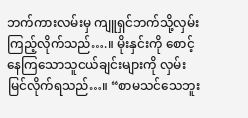ဘက်ကားလမ်းမှ ကျူရှင်ဘက်သို့လှမ်းကြည့်လိုက်သည်….။ မိုးနှင်းကို စောင့်နေကြသောသူငယ်ချင်းများကို လှမ်းမြင်လိုက်ရသည်…။ “စာမသင်သေဘူး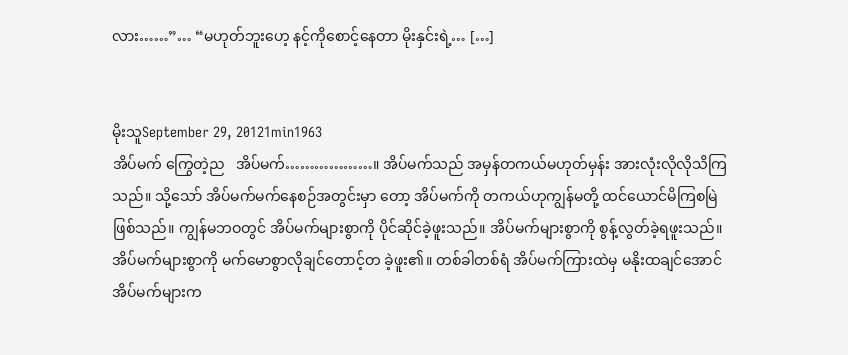လား……”… “မဟုတ်ဘူးဟေ့ နင့်ကိုစောင့်နေတာ မိုးနှင်းရဲ့… […]


မိုးသူSeptember 29, 20121min1963
အိပ်မက် ကြွေတဲ့ည   အိပ်မက်………………။ အိပ်မက်သည် အမှန်တကယ်မဟုတ်မှန်း အားလုံးလိုလိုသိကြသည်။ သို့သော် အိပ်မက်မက်နေစဉ်အတွင်းမှာ တော့ အိပ်မက်ကို တကယ်ဟုကျွန်မတို့ ထင်ယောင်မိကြစမြဲဖြစ်သည်။ ကျွန်မဘဝတွင် အိပ်မက်များစွာကို ပိုင်ဆိုင်ခဲ့ဖူးသည်။ အိပ်မက်များစွာကို စွန့်လွတ်ခဲ့ရဖူးသည်။ အိပ်မက်များစွာကို မက်မောစွာလိုချင်တောင့်တ ခဲ့ဖူး၏။ တစ်ခါတစ်ရံ အိပ်မက်ကြားထဲမှ မနိုးထချင်အောင် အိပ်မက်များက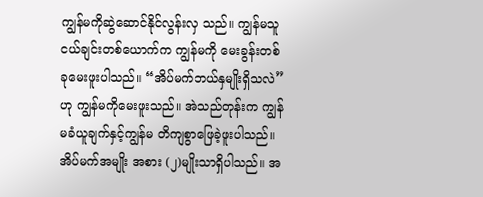ကျွန်မကိုဆွဲဆောင်နိုင်လွန်းလှ သည်။ ကျွန်မသူငယ်ချင်းတစ်ယောက်က ကျွန်မကို မေးခွန်းတစ်ခုမေးဖူးပါသည်။ “အိပ်မက်ဘယ်နှမျိုးရှိသလဲ” ဟု ကျွန်မကိုမေးဖူးသည်။ အဲသည်တုန်းက ကျွန်မခံယူချက်နှင့်ကျွန်မ တိကျစွာဖြေခဲ့ဖူးပါသည်။ အိပ်မက်အမျိုး အစား (၂)မျိုးသာရှိပါသည်။ အ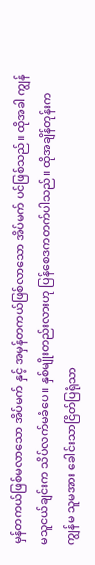မှန်တကယ်ဖြစ်မလာသော အိပ်မက် နှင့် အမှန်တကယ်ဖြစ်လာသော အိပ်မက် ပင်ဖြစ်သည်။ ထိုအခါ ကျွန်မသူငယ်ချင်းက သိပ်လက်မခံပေ။ နှစ်မျိုးတည်းလားဟု ပြန်စေဒကတက်ပါသည်။ ထိုအချိန်တုန်းက ကျွန်မ သူမအား ခေါင်းသာငြိတ်ပြရုံသာ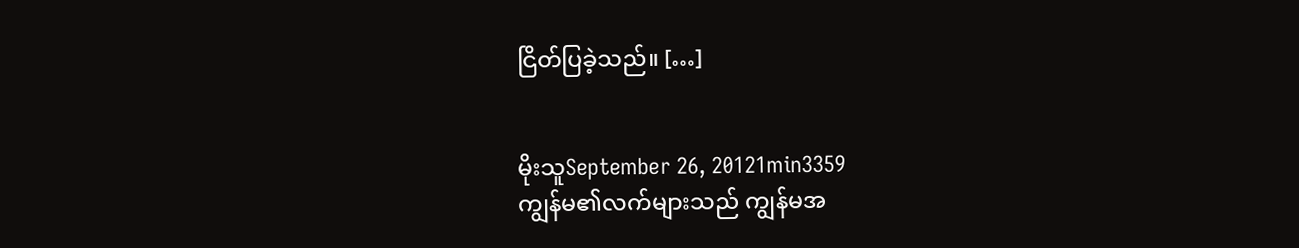ငြိတ်ပြခဲ့သည်။ […]


မိုးသူSeptember 26, 20121min3359
ကျွန်မ၏လက်များသည် ကျွန်မအ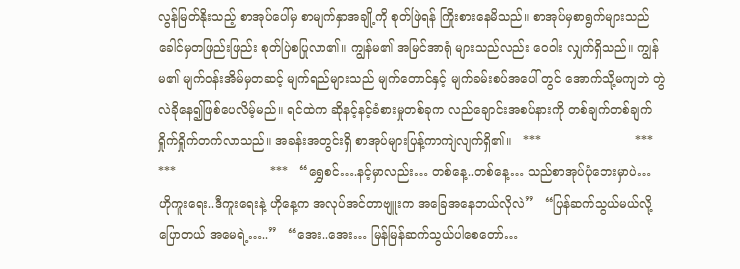လွန်မြတ်နိုးသည့် စာအုပ်ပေါ်မှ စာမျက်နှာအချို့ကို စုတ်ဖြဲရန် ကြိုးစားနေမိသည်။ စာအုပ်မှစာရွက်များသည် ခေါင်မှတဖြည်းဖြည်း စုတ်ပြဲစပြုလာ၏။ ကျွန်မ၏ အမြင်အာရုံ များသည်လည်း ဝေဝါး လျှက်ရှိသည်။ ကျွန်မ၏ မျက်ဝန်းအိမ်မှတဆင့် မျက်ရည်များသည် မျက်တောင်နှင့် မျက်ခမ်းစပ်အပေါ် တွင် အောက်သို့မကျဘဲ တွဲလဲခိုနေ၍ဖြစ်ပေလိမ့်မည်။ ရင်ထဲက ဆိုနင့်နင့်ခံစားမှုတစ်ခုက လည်ချောင်းအစပ်နားကို တစ်ချက်တစ်ချက် ရှိုက်ရှိုက်တက်လာသည်။ အခန်းအတွင်းရှိ စာအုပ်များပြန့်ကာကျဲလျက်ရှိ၏။   ***                        ***                        ***                        ***   “ရွှေစင်….နင့်မှာလည်း… တစ်နေ့..တစ်နေ့… သည်စာအုပ်ပုံဘေးမှာပဲ… ဟိုကူးရေး..ဒီကူးရေးနဲ့ ဟိုနေ့က အလုပ်အင်တာဗျူးက အခြေအနေဘယ်လိုလဲ”   “ပြန်ဆက်သွယ်မယ်လို့ပြောတယ် အမေရဲ့…..”   “အေး..အေး… မြန်မြန်ဆက်သွယ်ပါစေတော်…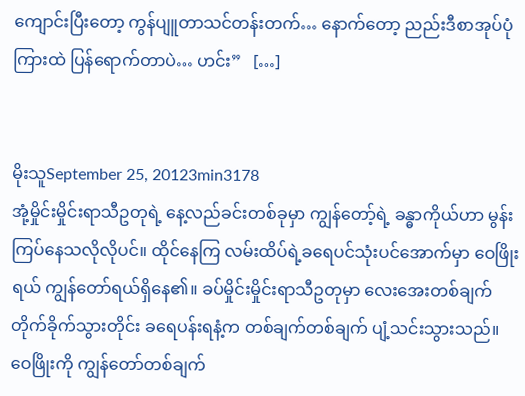ကျောင်းပြီးတော့ ကွန်ပျူတာသင်တန်းတက်… နောက်တော့ ညည်းဒီစာအုပ်ပုံကြားထဲ ပြန်ရောက်တာပဲ… ဟင်း”   […]


မိုးသူSeptember 25, 20123min3178
အုံ့မှိုင်းမှိုင်းရာသီဥတုရဲ့ နေ့လည်ခင်းတစ်ခုမှာ ကျွန်တော့်ရဲ့ ခန္ဓာကိုယ်ဟာ မွန်းကြပ်နေသလိုလိုပင်။ ထိုင်နေကြ လမ်းထိပ်ရဲ့ခရေပင်သုံးပင်အောက်မှာ ဝေဖြိုးရယ် ကျွန်တော်ရယ်ရှိနေ၏။ ခပ်မှိုင်းမှိုင်းရာသီဥတုမှာ လေးအေးတစ်ချက် တိုက်ခိုက်သွားတိုင်း ခရေပန်းရနံ့က တစ်ချက်တစ်ချက် ပျံ့သင်းသွားသည်။ ဝေဖြိုးကို ကျွန်တော်တစ်ချက်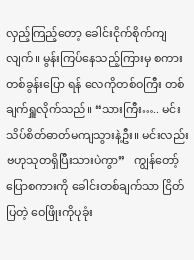လှည့်ကြည့်တော့ ခေါင်းငိုက်စိုက်ကျလျက်။ မွန်းကြပ်နေသည့်ကြားမှ စကားတစ်ခွန်းပြော ရန် လေကိုတစ်ဝကြီး တစ်ချက်ရှူလိုက်သည်။ “သားကြီး….. မင်းသိပ်စိတ်ဓာတ်မကျသွားနဲ့ဦး။ မင်းလည်း ဗဟုသုတရှိပြီးသားပဲကွာ”   ကျွန်တော့်ပြောစကားကို ခေါင်းတစ်ချက်သာ ငြိတ်ပြတဲ့ ဝေဖြိုးကိုပုခုံး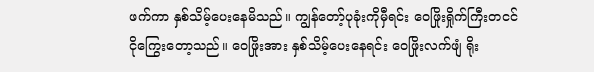ဖက်ကာ နှစ်သိမ့်ပေးနေမိသည်။ ကျွန်တော့်ပုခုံးကိုမှီရင်း ဝေဖြိုးရှိုက်ကြီးတငင်ငိုကြွေးတော့သည်။ ဝေဖြိုးအား နှစ်သိမ့်ပေးနေရင်း ဝေဖြိုးလက်ဖျံ ရိုး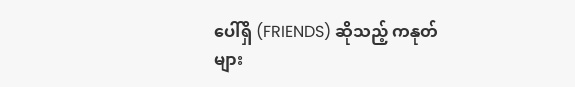ပေါ်ရှိ (FRIENDS) ဆိုသည့် ကနုတ်များ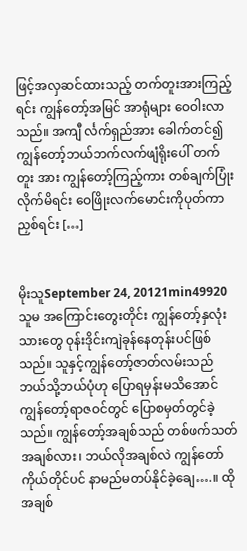ဖြင့်အလှဆင်ထားသည့် တက်တူးအားကြည့်ရင်း ကျွန်တော့်အမြင် အာရုံများ ဝေဝါးလာသည်။ အကျီ င်္လက်ရှည်အား ခေါက်တင်၍ ကျွန်တော့်ဘယ်ဘက်လက်ဖျံရိုးပေါ် တက်တူး အား ကျွန်တော့်ကြည့်ကား တစ်ချက်ပြုံးလိုက်မိရင်း ဝေဖြိုးလက်မောင်းကိုပုတ်ကာညှစ်ရင်း […]


မိုးသူSeptember 24, 20121min49920
သူမ အကြောင်းတွေးတိုင်း ကျွန်တော့်နှလုံးသားတွေ ဝုန်းဒိုင်းကျဲခုန်နေတုန်းပင်ဖြစ်သည်။ သူနှင့်ကျွန်တော့်ဇာတ်လမ်းသည် ဘယ်သို့ဘယ်ပုံဟု ပြောရမှန်းမသိအောင် ကျွန်တော့်ရာဇဝင်တွင် ပြောစမှတ်တွင်ခဲ့သည်။ ကျွန်တော့်အချစ်သည် တစ်ဖက်သတ်အချစ်လား၊ ဘယ်လိုအချစ်လဲ ကျွန်တော်ကိုယ်တိုင်ပင် နာမည်မတပ်နိုင်ခဲ့ချေ….။ ထိုအချစ်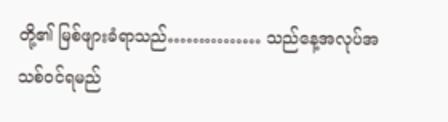တို့၏ မြစ်ဖျားခံရာသည်…………… သည်နေ့အလုပ်အသစ်ဝင်ရမည်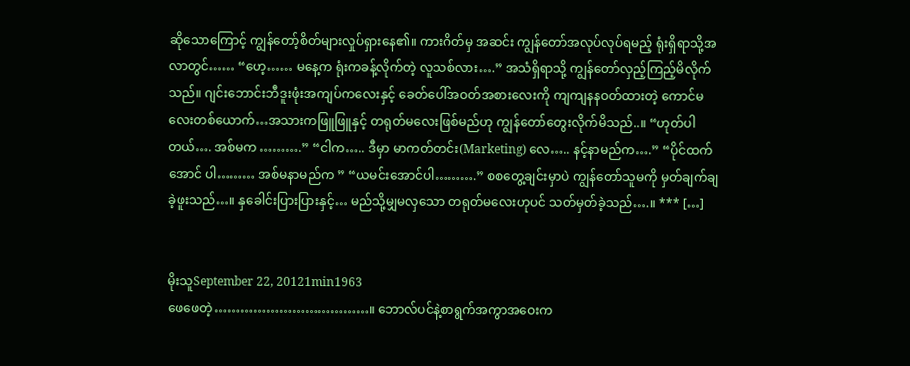ဆိုသောကြောင့် ကျွန်တော့်စိတ်များလှုပ်ရှားနေ၏။ ကားဂိတ်မှ အဆင်း ကျွန်တော်အလုပ်လုပ်ရမည့် ရုံးရှိရာသို့အလာတွင်…… “ဟေ့…… မနေ့က ရုံးကခန့်လိုက်တဲ့ လူသစ်လား….” အသံရှိရာသို့ ကျွန်တော်လှည့်ကြည့်မိလိုက်သည်။ ဂျင်းဘောင်းဘီဒူးဖုံးအကျပ်ကလေးနှင့် ခေတ်ပေါ်အဝတ်အစားလေးကို ကျကျနနဝတ်ထားတဲ့ ကောင်မလေးတစ်ယောက်…အသားကဖြူဖြူနှင့် တရုတ်မလေးဖြစ်မည်ဟု ကျွန်တော်တွေးလိုက်မိသည်..။ “ဟုတ်ပါတယ်…. အစ်မက ……….” “ငါက….. ဒီမှာ မာကတ်တင်း(Marketing) လေ….. နင့်နာမည်က….” “ပိုင်ထက်အောင် ပါ……… အစ်မနာမည်က ” “ယမင်းအောင်ပါ……….” စစတွေ့ချင်းမှာပဲ ကျွန်တော်သူမကို မှတ်ချက်ချခဲ့ဖူးသည်…။ နှခေါင်းပြားပြားနှင့်… မည်သို့မျှမလှသော တရုတ်မလေးဟုပင် သတ်မှတ်ခဲ့သည်….။ *** […]


မိုးသူSeptember 22, 20121min1963
ဖေဖေတဲ့………………………………။ ဘောလ်ပင်နဲ့စာရွက်အကွာအဝေးက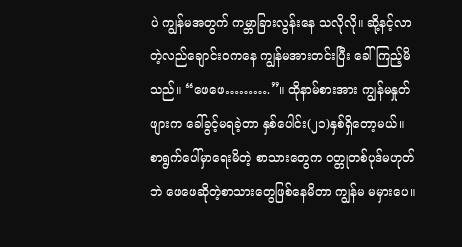ပဲ ကျွန်မအတွက် ကမ္ဘာခြားလွန်းနေ သလိုလို။ ဆို့နင့်လာတဲ့လည်ချောင်းဝကနေ ကျွန်မအားတင်းပြီး ခေါ်ကြည့်မိသည်။ “ဖေဖေ……….”။ ထိုနာမ်စားအား ကျွန်မနှုတ်ဖျားက ခေါ်ခွင့်မရခဲ့တာ နှစ်ပေါင်း(၂၁)နှစ်ရှိတော့မယ်။ စာရွက်ပေါ်မှာရေးမိတဲ့ စာသားတွေက ဝတ္တုတစ်ပုဒ်မဟုတ်ဘဲ ဖေဖေဆိုတဲ့စာသားတွေဖြစ်နေမိတာ ကျွန်မ မမှားပေ။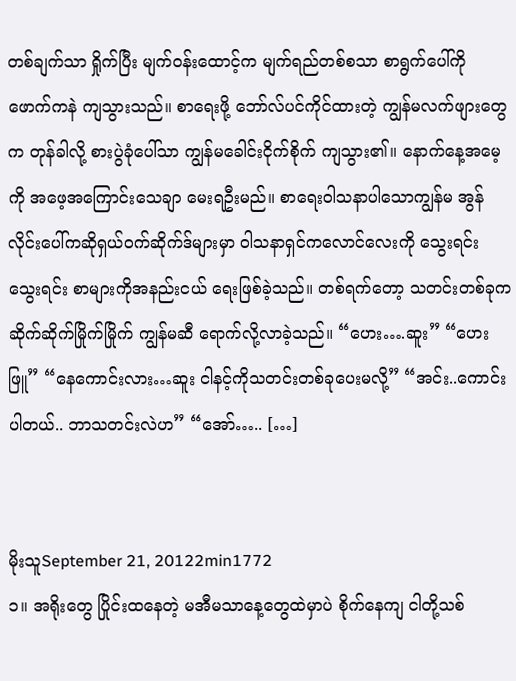တစ်ချက်သာ ရှိုက်ပြီး မျက်ဝန်းထောင့်က မျက်ရည်တစ်စသာ စာရွက်ပေါ်ကို ဖောက်ကနဲ ကျသွားသည်။ စာရေးဖို့ ဘော်လ်ပင်ကိုင်ထားတဲ့ ကျွန်မလက်ဖျားတွေက တုန်ခါလို့ စားပွဲခုံပေါ်သာ ကျွန်မခေါင်းငိုက်စိုက် ကျသွား၏။ နောက်နေ့အမေ့ကို အဖေ့အကြောင်းသေချာ မေးရဦးမည်။ စာရေးဝါသနာပါသောကျွန်မ အွန်လိုင်းပေါ်ကဆိုရှယ်ဝက်ဆိုက်ဒ်များမှာ ဝါသနာရှင်ကလောင်လေးကို သွေးရင်း သွေးရင်း စာများကိုအနည်းငယ် ရေးဖြစ်ခဲ့သည်။ တစ်ရက်တော့ သတင်းတစ်ခုက ဆိုက်ဆိုက်မြိုက်မြိုက် ကျွန်မဆီ ရောက်လို့လာခဲ့သည်။ “ဟေး….ဆူး” “ဟေးဖြူ” “နေကောင်းလား…ဆူး ငါနင့်ကိုသတင်းတစ်ခုပေးမလို့” “အင်း..ကောင်းပါတယ်.. ဘာသတင်းလဲဟ” “အော်….. […]


မိုးသူSeptember 21, 20122min1772
၁။ အရိုးတွေ ပြိုင်းထနေတဲ့ မအီမသာနေ့တွေထဲမှာပဲ စိုက်နေကျ ငါတို့သစ်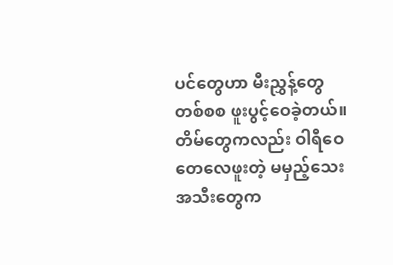ပင်တွေဟာ မီးညွှန့်တွေ တစ်စစ ဖူးပွင့်ဝေခဲ့တယ်။ တိမ်တွေကလည်း ဝါရီဝေ တေလေဖူးတဲ့ မမှည့်သေး အသီးတွေက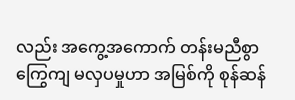လည်း အကွေ့အကောက် တန်းမညီစွာ ကြွေကျ မလှပမှုဟာ အမြစ်ကို စုန်ဆန်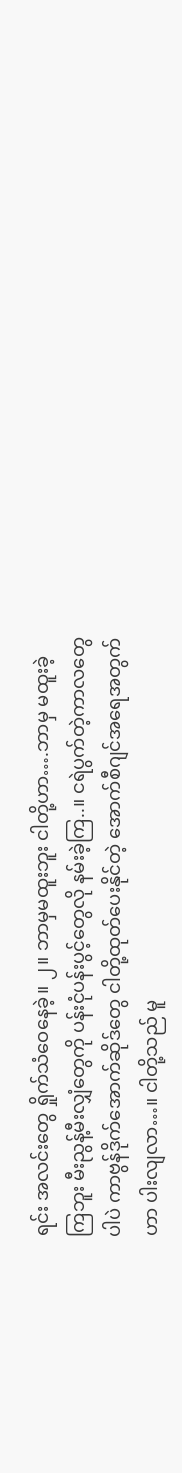ရင်း အလင်းတွေ ရှိုက်သံဝေနေခဲ့။ ၂။ ဘာမှမထူးဘူး ငါတို့ဟာ….ဘာမှ မထူးခဲ့ကြဘူး မီးညွန့်မီးလျှံတွေကို ပန်းငုံပန်းပွင့်တွေလို နမ်းခဲ့ကြ..။ ငရဲပွက်တဲ့ကာလတွေပါပဲ ကာဗွန်ဒိုက်အောက်ဆိုဒ်တွေ ငါတို့ထုတ်ပေးနိုင်တဲ့ အောက်စီဂျင်အရေအတွက်ဟာ ပါးလျလာ…။ ငါတို့သည် မူ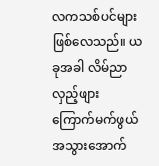လကသစ်ပင်များဖြစ်လေသည်။ ယခုအခါ လိမ်ညာလှည့်ဖျား ကြောက်မက်ဖွယ်အသွားအောက်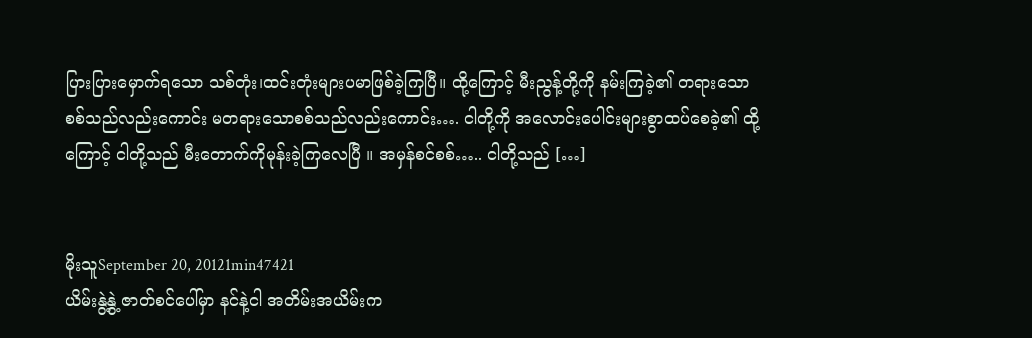ပြားပြားမှောက်ရသော သစ်တုံး၊ထင်းတုံးများပမာဖြစ်ခဲ့ကြပြီ။ ထို့ကြောင့် မီးညွန့်တို့ကို နမ်းကြခဲ့၏ တရားသောစစ်သည်လည်းကောင်း မတရားသောစစ်သည်လည်းကောင်း…. ငါတို့ကို အလောင်းပေါင်းများစွာထပ်စေခဲ့၏ ထို့ကြောင့် ငါတို့သည် မီးတောက်ကိုမုန်းခဲ့ကြလေပြီ ။ အမှန်စင်စစ်….. ငါတို့သည် […]


မိုးသူSeptember 20, 20121min47421
ယိမ်းနွဲ့နွဲ့ ဇာတ်စင်ပေါ်မှာ နင်နဲ့ငါ အတိမ်းအယိမ်းက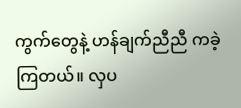ကွက်တွေနဲ့ ဟန်ချက်ညီညီ ကခဲ့ကြတယ်။ လှပ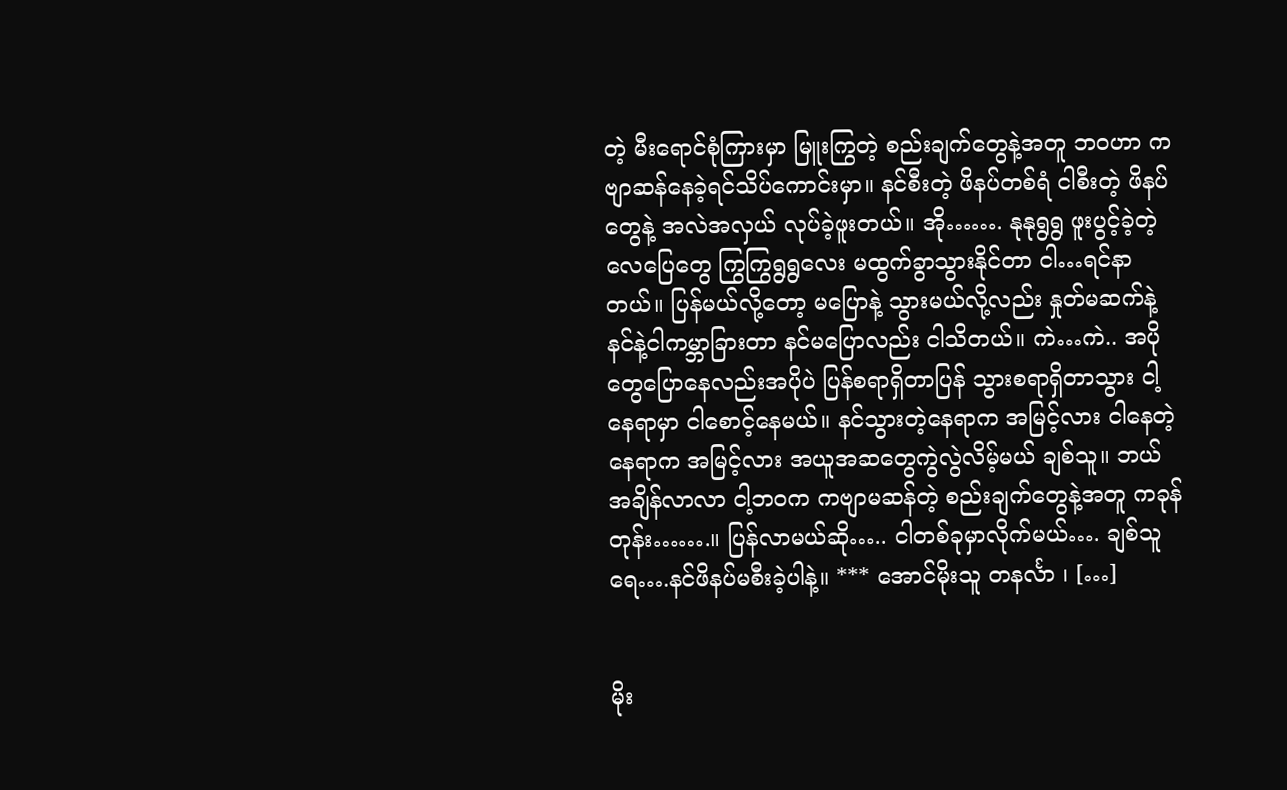တဲ့ မီးရောင်စုံကြားမှာ မြူးကြွတဲ့ စည်းချက်တွေနဲ့အတူ ဘဝဟာ ကဗျာဆန်နေခဲ့ရင်သိပ်ကောင်းမှာ။ နင်စီးတဲ့ ဖိနပ်တစ်ရံ ငါစီးတဲ့ ဖိနပ်တွေနဲ့ အလဲအလှယ် လုပ်ခဲ့ဖူးတယ်။ အို……. နုနုရွရွ ဖူးပွင့်ခဲ့တဲ့လေပြေတွေ ကြွကြွရွရွလေး မထွက်ခွာသွားနိုင်တာ ငါ…ရင်နာတယ်။ ပြန်မယ်လို့တော့ မပြောနဲ့ သွားမယ်လို့လည်း နှုတ်မဆက်နဲ့ နင်နဲ့ငါကမ္ဘာခြားတာ နင်မပြောလည်း ငါသိတယ်။ ကဲ…ကဲ.. အပိုတွေပြောနေလည်းအပိုပဲ ပြန်စရာရှိတာပြန် သွားစရာရှိတာသွား ငါ့နေရာမှာ ငါစောင့်နေမယ်။ နင်သွားတဲ့နေရာက အမြင့်လား ငါနေတဲ့နေရာက အမြင့်လား အယူအဆတွေကွဲလွဲလိမ့်မယ် ချစ်သူ။ ဘယ်အချိန်လာလာ ငါ့ဘဝက ကဗျာမဆန်တဲ့ စည်းချက်တွေနဲ့အတူ ကခုန်တုန်း…….။ ပြန်လာမယ်ဆို….. ငါတစ်ခုမှာလိုက်မယ်…. ချစ်သူရေ….နင်ဖိနပ်မစီးခဲ့ပါနဲ့။ *** အောင်မိုးသူ တနင်္လာ ၊ […]


မိုး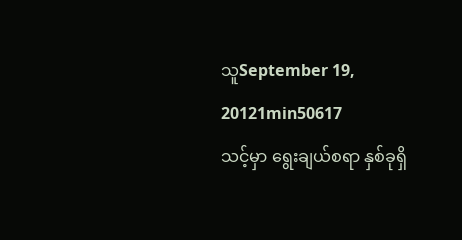သူSeptember 19, 20121min50617
သင့်မှာ ရွေးချယ်စရာ နှစ်ခုရှိ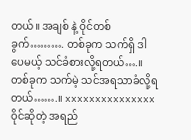တယ်။ အချစ် နဲ့ ဝိုင်တစ်ခွက်………. တစ်ခုက သက်ရှိ ဒါပေမယ့် သင်ခံစားလို့ရတယ်….။ တစ်ခုက သက်မဲ့ သင်အရသာခံလို့ရတယ်…….။ xxxxxxxxxxxxxxx ဝိုင်ဆိုတဲ့ အရည်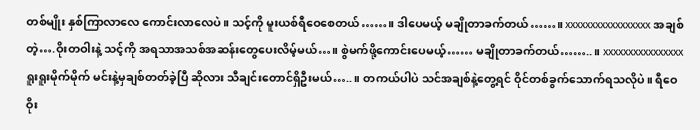တစ်မျိုး နှစ်ကြာလာလေ ကောင်းလာလေပဲ။ သင့်ကို မူးယစ်ရီဝေစေတယ်……။ ဒါပေမယ့် မချိုတာခက်တယ်……။ xxxxxxxxxxxxxxxxx အချစ်တဲ့….ဝိုးတဝါးနဲ့ သင့်ကို အရသာအသစ်အဆန်းတွေပေးလိမ့်မယ်…။ စွဲမက်ဖို့ကောင်းပေမယ့်…… မချိုတာခက်တယ်……..။ xxxxxxxxxxxxxxxx ရူးရူးမိုက်မိုက် မင်းနဲ့မှချစ်တတ်ခဲ့ပြီ ဆိုလား သီချင်းတောင်ရှိဦးမယ်…..။ တကယ်ပါပဲ သင်အချစ်နဲ့တွေ့ရင် ဝိုင်တစ်ခွက်သောက်ရသလိုပဲ။ ရီဝေဝိုး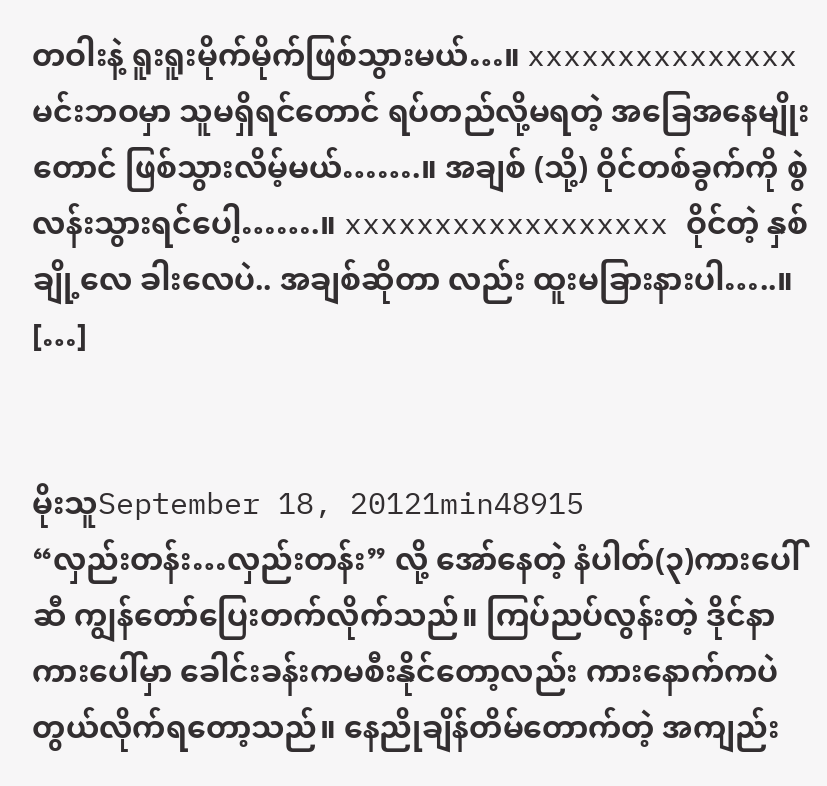တဝါးနဲ့ ရူးရူးမိုက်မိုက်ဖြစ်သွားမယ်…။ xxxxxxxxxxxxxxx မင်းဘဝမှာ သူမရှိရင်တောင် ရပ်တည်လို့မရတဲ့ အခြေအနေမျိုးတောင် ဖြစ်သွားလိမ့်မယ်…….။ အချစ် (သို့) ဝိုင်တစ်ခွက်ကို စွဲလန်းသွားရင်ပေါ့…….။ xxxxxxxxxxxxxxxxxx ဝိုင်တဲ့ နှစ်ချို့လေ ခါးလေပဲ.. အချစ်ဆိုတာ လည်း ထူးမခြားနားပါ…..။ […]


မိုးသူSeptember 18, 20121min48915
“လှည်းတန်း…လှည်းတန်း” လို့ အော်နေတဲ့ နံပါတ်(၃)ကားပေါ်ဆီ ကျွန်တော်ပြေးတက်လိုက်သည်။ ကြပ်ညပ်လွန်းတဲ့ ဒိုင်နာကားပေါ်မှာ ခေါင်းခန်းကမစီးနိုင်တော့လည်း ကားနောက်ကပဲ တွယ်လိုက်ရတော့သည်။ နေညိုချိန်တိမ်တောက်တဲ့ အကျည်း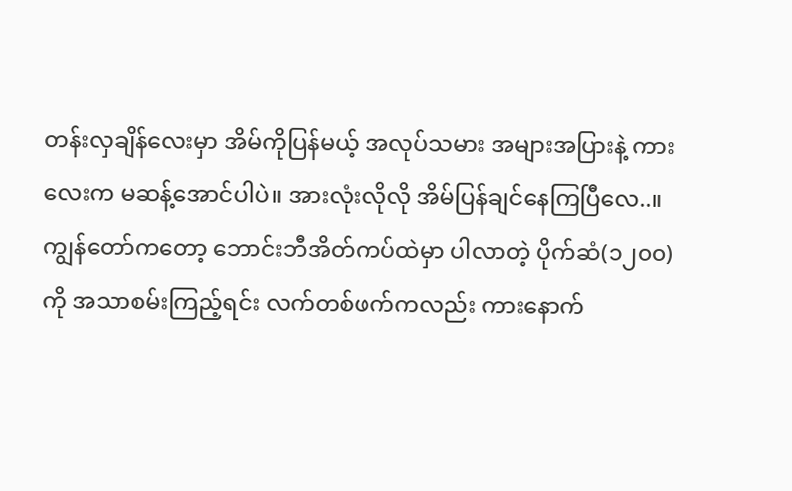တန်းလှချိန်လေးမှာ အိမ်ကိုပြန်မယ့် အလုပ်သမား အများအပြားနဲ့ ကားလေးက မဆန့်အောင်ပါပဲ။ အားလုံးလိုလို အိမ်ပြန်ချင်နေကြပြီလေ..။ ကျွန်တော်ကတော့ ဘောင်းဘီအိတ်ကပ်ထဲမှာ ပါလာတဲ့ ပိုက်ဆံ(၁၂၀၀)ကို အသာစမ်းကြည့်ရင်း လက်တစ်ဖက်ကလည်း ကားနောက်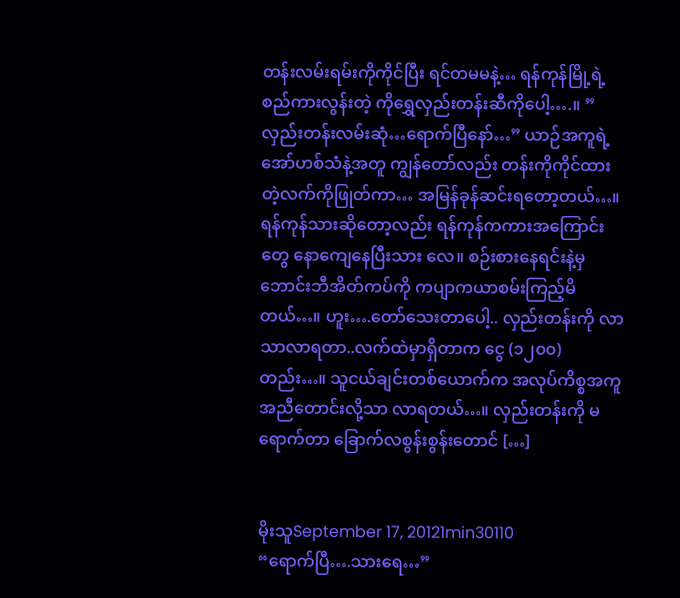တန်းလမ်းရမ်းကိုကိုင်ပြီး ရင်တမမနဲ့… ရန်ကုန်မြို့ရဲ့ စည်ကားလွန်းတဲ့ ကိုရွှေလှည်းတန်းဆီကိုပေါ့….။ ” လှည်းတန်းလမ်းဆုံ…ရောက်ပြီနော်…” ယာဉ်အကူရဲ့ အော်ဟစ်သံနဲ့အတူ ကျွန်တော်လည်း တန်းကိုကိုင်ထားတဲ့လက်ကိုဖြုတ်ကာ… အမြန်ခုန်ဆင်းရတော့တယ်…။ ရန်ကုန်သားဆိုတော့လည်း ရန်ကုန်ကကားအကြောင်းတွေ နောကျေနေပြီးသား လေ။ စဉ်းစားနေရင်းနဲ့မှ ဘောင်းဘီအိတ်ကပ်ကို ကပျာကယာစမ်းကြည့်မိတယ်…။ ဟူး….တော်သေးတာပေါ့.. လှည်းတန်းကို လာသာလာရတာ..လက်ထဲမှာရှိတာက ငွေ (၁၂၀၀)တည်း…။ သူငယ်ချင်းတစ်ယောက်က အလုပ်ကိစ္စအကူအညီတောင်းလို့သာ လာရတယ်…။ လှည်းတန်းကို မရောက်တာ ခြောက်လစွန်းစွန်းတောင် […]


မိုးသူSeptember 17, 20121min30110
“ရောက်ပြီ….သားရေ…”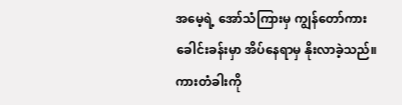အမေ့ရဲ့ အော်သံကြားမှ ကျွန်တော်ကားခေါင်းခန်းမှာ အိပ်နေရာမှ နိုးလာခဲ့သည်။ ကားတံခါးကို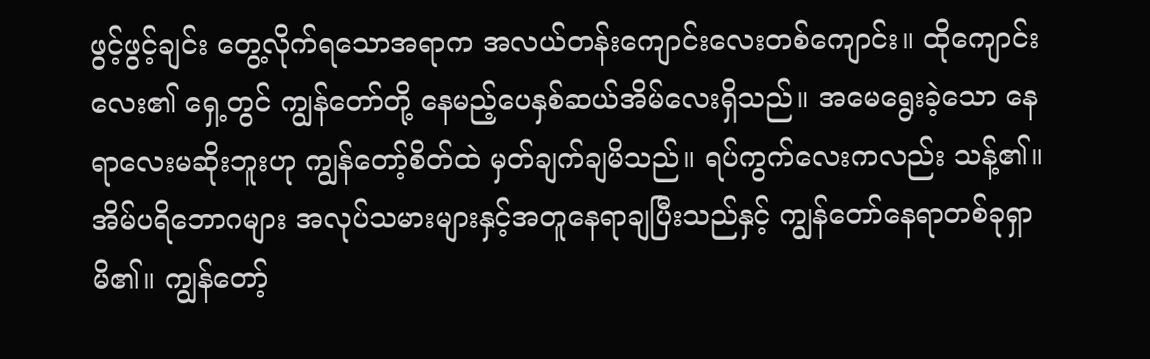ဖွင့်ဖွင့်ချင်း တွေ့လိုက်ရသောအရာက အလယ်တန်းကျောင်းလေးတစ်ကျောင်း။ ထိုကျောင်းလေး၏ ရှေ့တွင် ကျွန်တော်တို့ နေမည့်ပေနှစ်ဆယ်အိမ်လေးရှိသည်။ အမေရွေးခဲ့သော နေရာလေးမဆိုးဘူးဟု ကျွန်တော့်စိတ်ထဲ မှတ်ချက်ချမိသည်။ ရပ်ကွက်လေးကလည်း သန့်၏။ အိမ်ပရိဘောဂများ အလုပ်သမားများနှင့်အတူနေရာချပြီးသည်နှင့် ကျွန်တော်နေရာတစ်ခုရှာမိ၏။ ကျွန်တော့်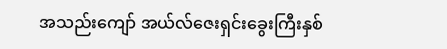အသည်းကျော် အယ်လ်ဇေးရှင်းခွေးကြီးနှစ်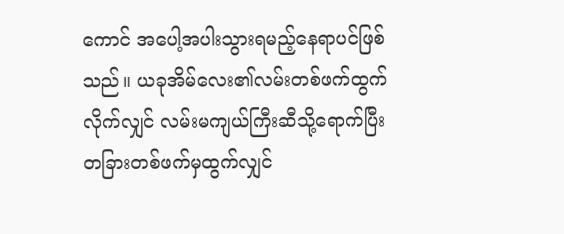ကောင် အပေါ့အပါးသွားရမည့်နေရာပင်ဖြစ်သည်။ ယခုအိမ်လေး၏လမ်းတစ်ဖက်ထွက်လိုက်လျှင် လမ်းမကျယ်ကြီးဆီသို့ရောက်ပြီး တခြားတစ်ဖက်မှထွက်လျှင်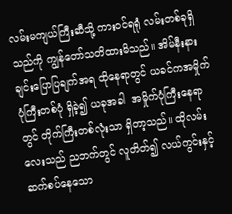လမ်းမကျယ်ကြီးဆီသို့ ကားဝင်ရရုံ လမ်းတစ်ခုရှိသည်ကို ကျွန်တော်သတိထားမိသည်။ အိမ်နီးနားချင်းပြောပြချက်အရ ထိုနေရာတွင် ယခင်ကအမှိုက်ပုံကြီးတစ်ပုံ ရှိခဲ့၍ ယခုအခါ  အမှိုက်ပုံကြီးနေရာတွင် တိုက်ကြီးတစ်လုံးသာ ရှိတာ့သည်။ ထိုလမ်းလေးသည် ညဘက်တွင် လူတိတ်၍ လယ်ကွင်းနှင့်ဆက်စပ်နေသော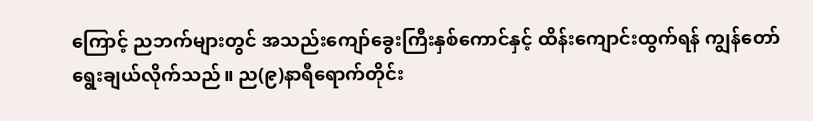ကြောင့် ညဘက်များတွင် အသည်းကျော်ခွေးကြီးနှစ်ကောင်နှင့် ထိန်းကျောင်းထွက်ရန် ကျွန်တော်ရွေးချယ်လိုက်သည်။ ည(၉)နာရီရောက်တိုင်း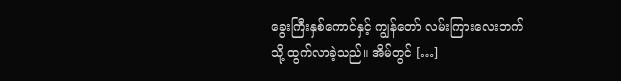ခွေးကြီးနှစ်ကောင်နှင့် ကျွန်တော် လမ်းကြားလေးဘက်သို့ ထွက်လာခဲ့သည်။ အိမ်တွင် […]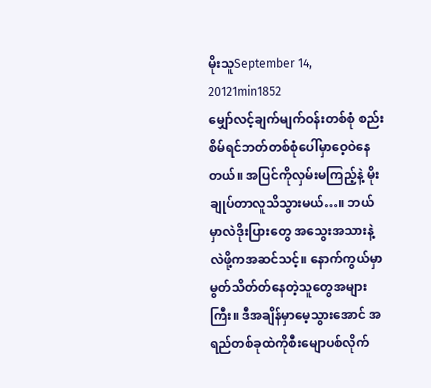မိုးသူSeptember 14, 20121min1852
မျှော်လင့်ချက်မျက်ဝန်းတစ်စုံ စည်းစိမ်ရင်ဘတ်တစ်စုံပေါ်မှာဝေ့ဝဲနေတယ်။ အပြင်ကိုလှမ်းမကြည့်နဲ့ မိုးချုပ်တာလူသိသွားမယ်…။ ဘယ်မှာလဲဒိုးပြားတွေ အသွေးအသားနဲ့လဲဖို့ကအဆင်သင့်။ နောက်ကွယ်မှာ မွတ်သိတ်တ်နေတဲ့သူတွေအများကြီး။ ဒီအချိန်မှာမေ့သွားအောင် အရည်တစ်ခုထဲကိုစီးမျောပစ်လိုက်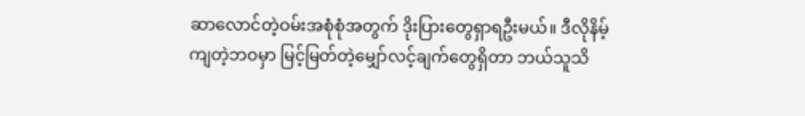ဆာလောင်တဲ့ဝမ်းအစုံစုံအတွက် ဒိုးပြားတွေရှာရဦးမယ်။ ဒီလိုနိမ့်ကျတဲ့ဘဝမှာ မြင့်မြတ်တဲ့မျှော်လင့်ချက်တွေရှိတာ ဘယ်သူသိ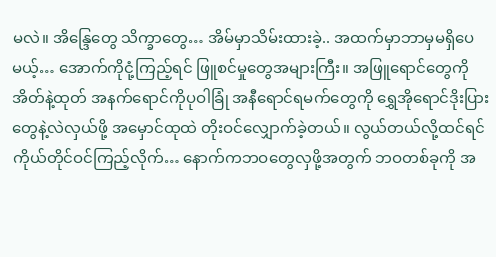မလဲ။ အိန္ဒြေတွေ သိက္ခာတွေ… အိမ်မှာသိမ်းထားခဲ့.. အထက်မှာဘာမှမရှိပေမယ့်… အောက်ကိုငုံ့ကြည့်ရင် ဖြူစင်မှုတွေအများကြီး။ အဖြူရောင်တွေကိုအိတ်နဲ့ထုတ် အနက်ရောင်ကိုပုဝါခြုံ အနီရောင်ရမက်တွေကို ရွှေအိုရောင်ဒိုးပြားတွေနဲ့လဲလှယ်ဖို့ အမှောင်ထုထဲ တိုးဝင်လျှောက်ခဲ့တယ်။ လွယ်တယ်လို့ထင်ရင် ကိုယ်တိုင်ဝင်ကြည့်လိုက်… နောက်ကဘဝတွေလှဖို့အတွက် ဘဝတစ်ခုကို အ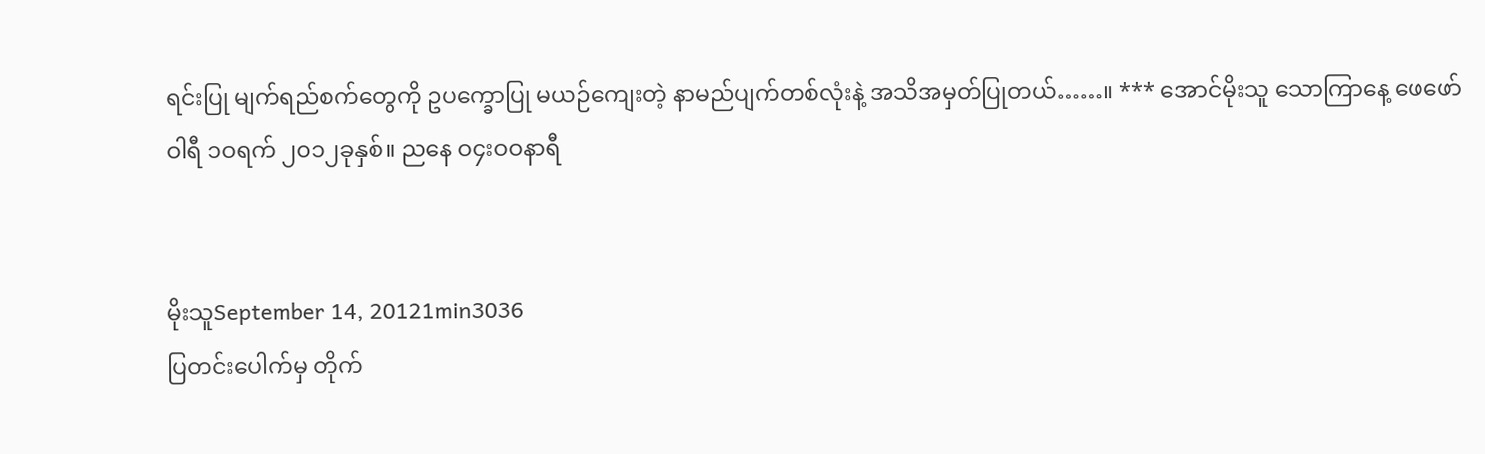ရင်းပြု မျက်ရည်စက်တွေကို ဥပက္ခောပြု မယဉ်ကျေးတဲ့ နာမည်ပျက်တစ်လုံးနဲ့ အသိအမှတ်ပြုတယ်……။ *** အောင်မိုးသူ သောကြာနေ့ ဖေဖော်ဝါရီ ၁ဝရက် ၂၀၁၂ခုနှစ်။ ညနေ ဝ၄းဝဝနာရီ


မိုးသူSeptember 14, 20121min3036
ပြတင်းပေါက်မှ တိုက်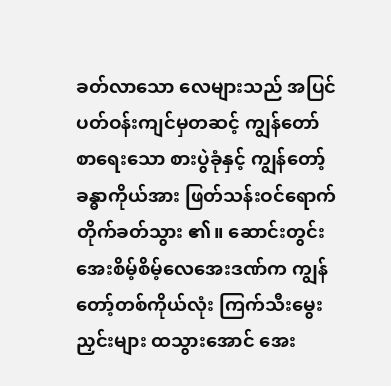ခတ်လာသော လေများသည် အပြင်ပတ်ဝန်းကျင်မှတဆင့် ကျွန်တော်စာရေးသော စားပွဲခုံနှင့် ကျွန်တော့် ခန္ဓာကိုယ်အား ဖြတ်သန်းဝင်ရောက်တိုက်ခတ်သွား ၏။ ဆောင်းတွင်း အေးစိမ့်စိမ့်လေအေးဒဏ်က ကျွန်တော့်တစ်ကိုယ်လုံး ကြက်သီးမွေးညှင်းများ ထသွားအောင် အေး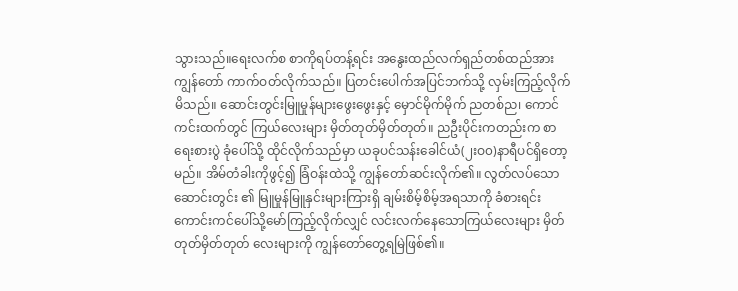သွားသည်။ရေးလက်စ စာကိုရပ်တန့်ရင်း အနွေးထည်လက်ရှည်တစ်ထည်အား ကျွန်တော် ကာက်ဝတ်လိုက်သည်။ ပြတင်းပေါက်အပြင်ဘက်သို့ လှမ်းကြည့်လိုက်မိသည်။ ဆောင်းတွင်းမြူမှုန်များဖွေးဖွေးနှင့် မှောင်မိုက်မိုက် ညတစ်ည၊ ကောင်ကင်းထက်တွင် ကြယ်လေးများ မှိတ်တုတ်မှိတ်တုတ်။ ညဦးပိုင်းကတည်းက စာရေးစားပွဲ ခုံပေါ်သို့ ထိုင်လိုက်သည်မှာ ယခုပင်သန်းခေါင်ယံ(၂းဝ၀)နာရီပင်ရှိတော့မည်။ အိမ်တံခါးကိုဖွင့်၍ ခြံဝန်းထဲသို့ ကျွန်တော်ဆင်းလိုက်၏။ လွတ်လပ်သောဆောင်းတွင်း ၏ မြူမှုန်မြူနှင်းများကြားရှိ ချမ်းစိမ့်စိမ့်အရသာကို ခံစားရင်း ကောင်းကင်ပေါ်သို့မော်ကြည့်လိုက်လျှင် လင်းလက်နေသောကြယ်လေးများ မှိတ်တုတ်မှိတ်တုတ် လေးများကို ကျွန်တော်တွေ့ရမြဲဖြစ်၏။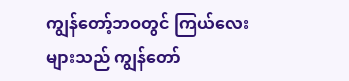ကျွန်တော့်ဘဝတွင် ကြယ်လေးများသည် ကျွန်တော်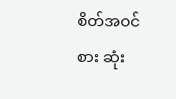စိတ်အဝင်စား ဆုံး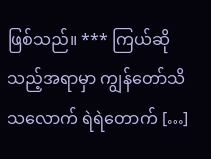ဖြစ်သည်။ *** ကြယ်ဆိုသည့်အရာမှာ ကျွန်တော်သိသလောက် ရဲရဲတောက် […]